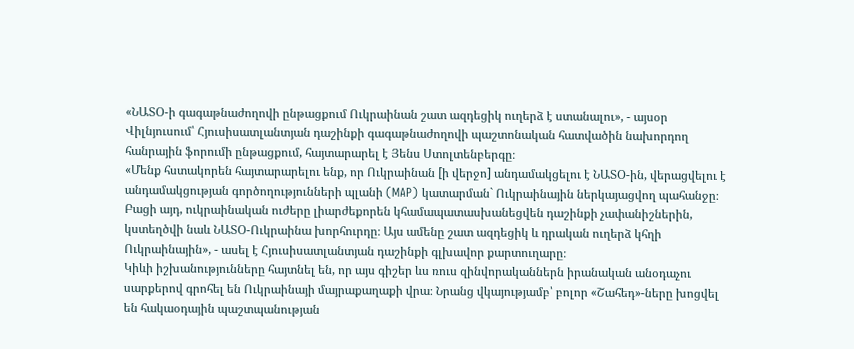«ՆԱՏՕ-ի գագաթնաժողովի ընթացքում Ուկրաինան շատ ազդեցիկ ուղերձ է ստանալու», - այսօր Վիլնյուսում՝ Հյուսիսատլանտյան դաշինքի գագաթնաժողովի պաշտոնական հատվածին նախորդող հանրային ֆորումի ընթացքում, հայտարարել է Յենս Ստոլտենբերգը։
«Մենք հստակորեն հայտարարելու ենք, որ Ուկրաինան [ի վերջո] անդամակցելու է ՆԱՏՕ-ին, վերացվելու է անդամակցության գործողությունների պլանի (MAP) կատարման` Ուկրաինային ներկայացվող պահանջը։ Բացի այդ, ուկրաինական ուժերը լիարժեքորեն կհամապատասխանեցվեն դաշինքի չափանիշներին, կստեղծվի նաև ՆԱՏՕ-Ուկրաինա խորհուրդը։ Այս ամենը շատ ազդեցիկ և դրական ուղերձ կհղի Ուկրաինային», - ասել է Հյուսիսատլանտյան դաշինքի գլխավոր քարտուղարը։
Կիևի իշխանությունները հայտնել են, որ այս գիշեր ևս ռուս զինվորականներն իրանական անօդաչու սարքերով գրոհել են Ուկրաինայի մայրաքաղաքի վրա։ Նրանց վկայությամբ՝ բոլոր «Շահեդ»-ները խոցվել են հակաօդային պաշտպանության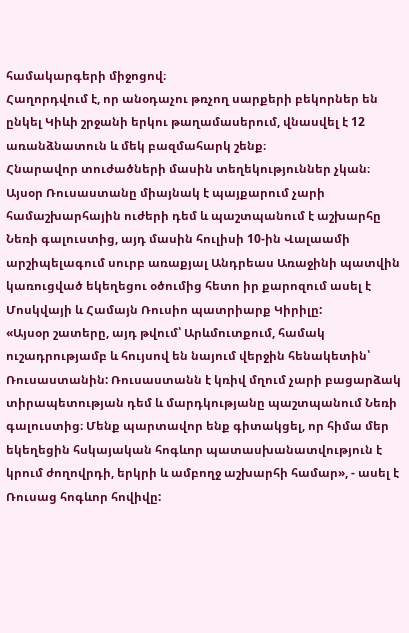համակարգերի միջոցով։
Հաղորդվում է, որ անօդաչու թռչող սարքերի բեկորներ են ընկել Կիևի շրջանի երկու թաղամասերում, վնասվել է 12 առանձնատուն և մեկ բազմահարկ շենք։
Հնարավոր տուժածների մասին տեղեկություններ չկան։
Այսօր Ռուսաստանը միայնակ է պայքարում չարի համաշխարհային ուժերի դեմ և պաշտպանում է աշխարհը Նեռի գալուստից, այդ մասին հուլիսի 10-ին Վալաամի արշիպելագում սուրբ առաքյալ Անդրեաս Առաջինի պատվին կառուցված եկեղեցու օծումից հետո իր քարոզում ասել է Մոսկվայի և Համայն Ռուսիո պատրիարք Կիրիլը:
«Այսօր շատերը, այդ թվում՝ Արևմուտքում, համակ ուշադրությամբ և հույսով են նայում վերջին հենակետին՝ Ռուսաստանին: Ռուսաստանն է կռիվ մղում չարի բացարձակ տիրապետության դեմ և մարդկությանը պաշտպանում Նեռի գալուստից։ Մենք պարտավոր ենք գիտակցել, որ հիմա մեր եկեղեցին հսկայական հոգևոր պատասխանատվություն է կրում ժողովրդի, երկրի և ամբողջ աշխարհի համար», - ասել է Ռուսաց հոգևոր հովիվը: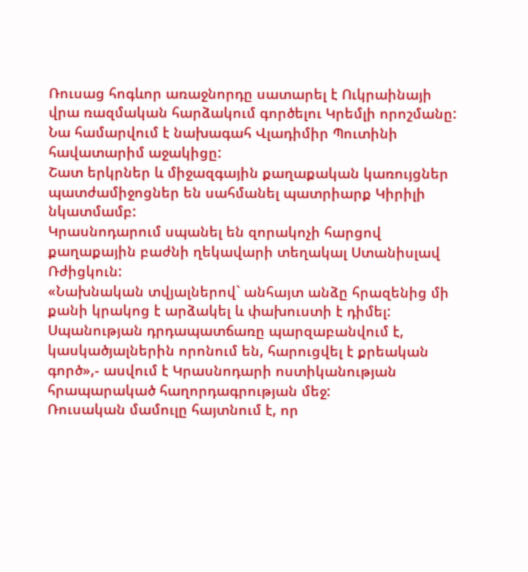Ռուսաց հոգևոր առաջնորդը սատարել է Ուկրաինայի վրա ռազմական հարձակում գործելու Կրեմլի որոշմանը: Նա համարվում է նախագահ Վլադիմիր Պուտինի հավատարիմ աջակիցը:
Շատ երկրներ և միջազգային քաղաքական կառույցներ պատժամիջոցներ են սահմանել պատրիարք Կիրիլի նկատմամբ:
Կրասնոդարում սպանել են զորակոչի հարցով քաղաքային բաժնի ղեկավարի տեղակալ Ստանիսլավ Ռժիցկուն:
«Նախնական տվյալներով` անհայտ անձը հրազենից մի քանի կրակոց է արձակել և փախուստի է դիմել: Սպանության դրդապատճառը պարզաբանվում է, կասկածյալներին որոնում են, հարուցվել է քրեական գործ»,- ասվում է Կրասնոդարի ոստիկանության հրապարակած հաղորդագրության մեջ:
Ռուսական մամուլը հայտնում է, որ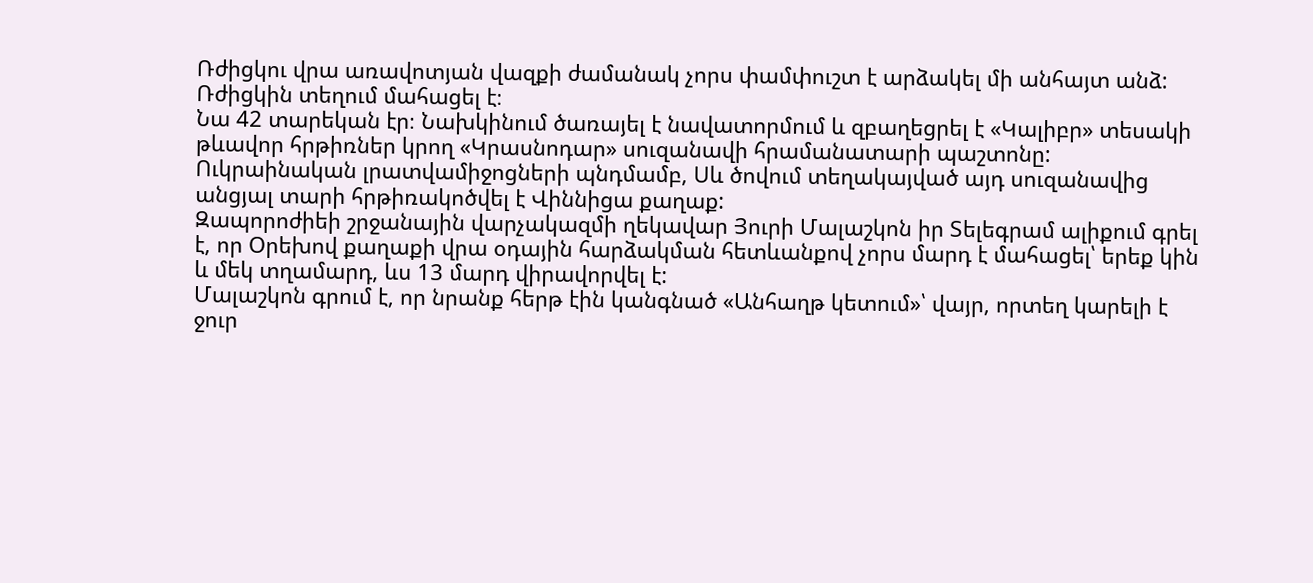Ռժիցկու վրա առավոտյան վազքի ժամանակ չորս փամփուշտ է արձակել մի անհայտ անձ: Ռժիցկին տեղում մահացել է։
Նա 42 տարեկան էր։ Նախկինում ծառայել է նավատորմում և զբաղեցրել է «Կալիբր» տեսակի թևավոր հրթիռներ կրող «Կրասնոդար» սուզանավի հրամանատարի պաշտոնը:
Ուկրաինական լրատվամիջոցների պնդմամբ, Սև ծովում տեղակայված այդ սուզանավից անցյալ տարի հրթիռակոծվել է Վիննիցա քաղաք:
Զապորոժիեի շրջանային վարչակազմի ղեկավար Յուրի Մալաշկոն իր Տելեգրամ ալիքում գրել է, որ Օրեխով քաղաքի վրա օդային հարձակման հետևանքով չորս մարդ է մահացել՝ երեք կին և մեկ տղամարդ, ևս 13 մարդ վիրավորվել է:
Մալաշկոն գրում է, որ նրանք հերթ էին կանգնած «Անհաղթ կետում»՝ վայր, որտեղ կարելի է ջուր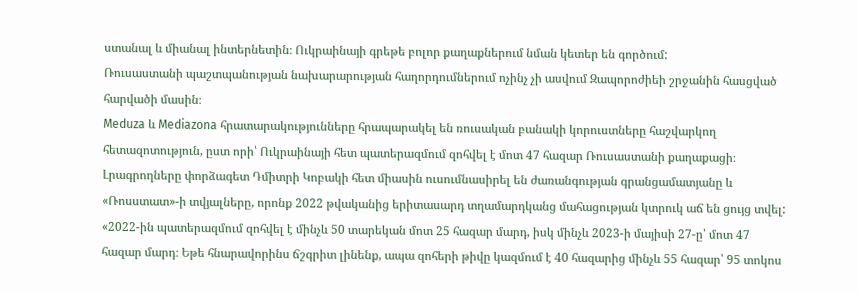ստանալ և միանալ ինտերնետին։ Ուկրաինայի գրեթե բոլոր քաղաքներում նման կետեր են գործում:
Ռուսաստանի պաշտպանության նախարարության հաղորդումներում ոչինչ չի ասվում Զապորոժիեի շրջանին հասցված հարվածի մասին։
Meduza և Mediazona հրատարակությունները հրապարակել են ռուսական բանակի կորուստները հաշվարկող հետազոտություն, ըստ որի՝ Ուկրաինայի հետ պատերազմում զոհվել է մոտ 47 հազար Ռուսաստանի քաղաքացի։
Լրագրողները փորձագետ Դմիտրի Կոբակի հետ միասին ուսումնասիրել են ժառանգության գրանցամատյանը և «Ռոսստատ»-ի տվյալները, որոնք 2022 թվականից երիտասարդ տղամարդկանց մահացության կտրուկ աճ են ցույց տվել:
«2022-ին պատերազմում զոհվել է մինչև 50 տարեկան մոտ 25 հազար մարդ, իսկ մինչև 2023-ի մայիսի 27-ը՝ մոտ 47 հազար մարդ։ Եթե հնարավորինս ճշգրիտ լինենք, ապա զոհերի թիվը կազմում է 40 հազարից մինչև 55 հազար՝ 95 տոկոս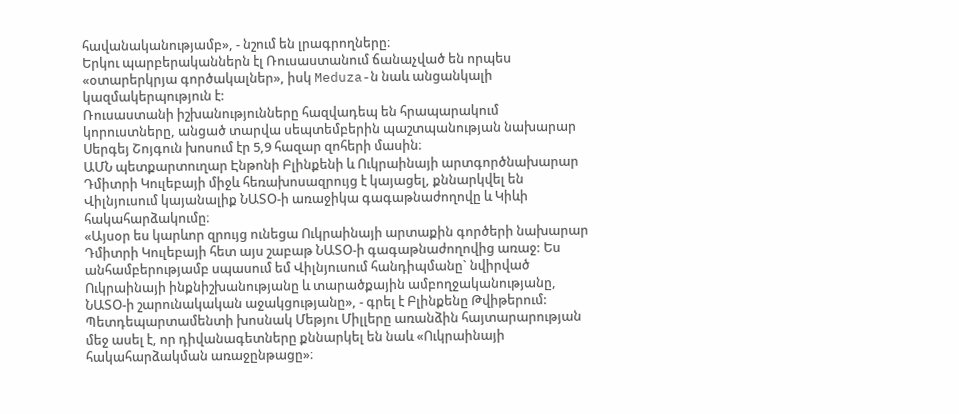հավանականությամբ», - նշում են լրագրողները։
Երկու պարբերականներն էլ Ռուսաստանում ճանաչված են որպես «օտարերկրյա գործակալներ», իսկ Meduza-ն նաև անցանկալի կազմակերպություն է:
Ռուսաստանի իշխանությունները հազվադեպ են հրապարակում կորուստները, անցած տարվա սեպտեմբերին պաշտպանության նախարար Սերգեյ Շոյգուն խոսում էր 5,9 հազար զոհերի մասին։
ԱՄՆ պետքարտուղար Էնթոնի Բլինքենի և Ուկրաինայի արտգործնախարար Դմիտրի Կուլեբայի միջև հեռախոսազրույց է կայացել, քննարկվել են Վիլնյուսում կայանալիք ՆԱՏՕ-ի առաջիկա գագաթնաժողովը և Կիևի հակահարձակումը։
«Այսօր ես կարևոր զրույց ունեցա Ուկրաինայի արտաքին գործերի նախարար Դմիտրի Կուլեբայի հետ այս շաբաթ ՆԱՏՕ-ի գագաթնաժողովից առաջ: Ես անհամբերությամբ սպասում եմ Վիլնյուսում հանդիպմանը` նվիրված Ուկրաինայի ինքնիշխանությանը և տարածքային ամբողջականությանը, ՆԱՏՕ-ի շարունակական աջակցությանը», - գրել է Բլինքենը Թվիթերում:
Պետդեպարտամենտի խոսնակ Մեթյու Միլլերը առանձին հայտարարության մեջ ասել է, որ դիվանագետները քննարկել են նաև «Ուկրաինայի հակահարձակման առաջընթացը»։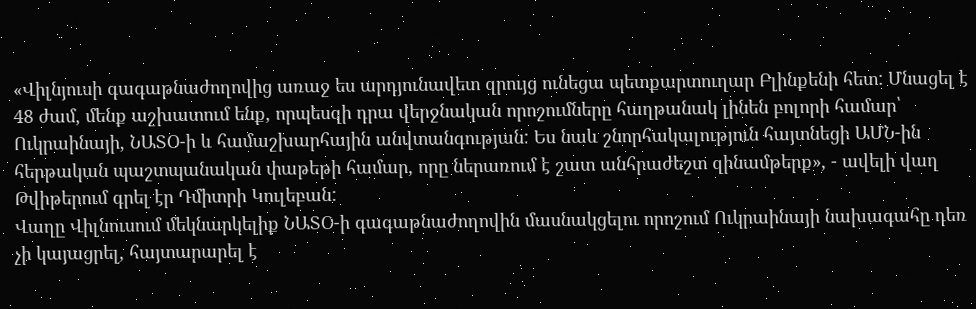«Վիլնյուսի գագաթնաժողովից առաջ ես արդյունավետ զրույց ունեցա պետքարտուղար Բլինքենի հետ: Մնացել է 48 ժամ, մենք աշխատում ենք, որպեսզի դրա վերջնական որոշումները հաղթանակ լինեն բոլորի համար՝ Ուկրաինայի, ՆԱՏՕ-ի և համաշխարհային անվտանգության: Ես նաև շնորհակալություն հայտնեցի ԱՄՆ-ին հերթական պաշտպանական փաթեթի համար, որը ներառում է շատ անհրաժեշտ զինամթերք», - ավելի վաղ Թվիթերում գրել էր Դմիտրի Կուլեբան:
Վաղը Վիլնուսում մեկնարկելիք ՆԱՏՕ-ի գագաթնաժողովին մասնակցելու որոշում Ուկրաինայի նախագահը դեռ չի կայացրել, հայտարարել է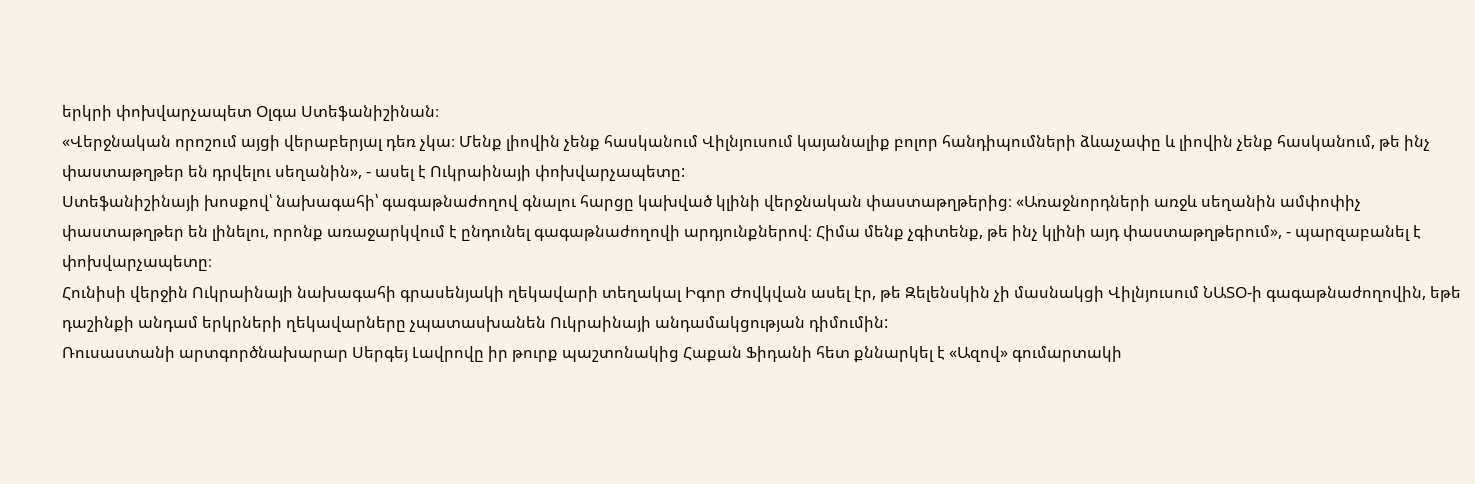երկրի փոխվարչապետ Օլգա Ստեֆանիշինան։
«Վերջնական որոշում այցի վերաբերյալ դեռ չկա։ Մենք լիովին չենք հասկանում Վիլնյուսում կայանալիք բոլոր հանդիպումների ձևաչափը և լիովին չենք հասկանում, թե ինչ փաստաթղթեր են դրվելու սեղանին», - ասել է Ուկրաինայի փոխվարչապետը:
Ստեֆանիշինայի խոսքով՝ նախագահի՝ գագաթնաժողով գնալու հարցը կախված կլինի վերջնական փաստաթղթերից։ «Առաջնորդների առջև սեղանին ամփոփիչ փաստաթղթեր են լինելու, որոնք առաջարկվում է ընդունել գագաթնաժողովի արդյունքներով։ Հիմա մենք չգիտենք, թե ինչ կլինի այդ փաստաթղթերում», - պարզաբանել է փոխվարչապետը։
Հունիսի վերջին Ուկրաինայի նախագահի գրասենյակի ղեկավարի տեղակալ Իգոր Ժովկվան ասել էր, թե Զելենսկին չի մասնակցի Վիլնյուսում ՆԱՏՕ-ի գագաթնաժողովին, եթե դաշինքի անդամ երկրների ղեկավարները չպատասխանեն Ուկրաինայի անդամակցության դիմումին:
Ռուսաստանի արտգործնախարար Սերգեյ Լավրովը իր թուրք պաշտոնակից Հաքան Ֆիդանի հետ քննարկել է «Ազով» գումարտակի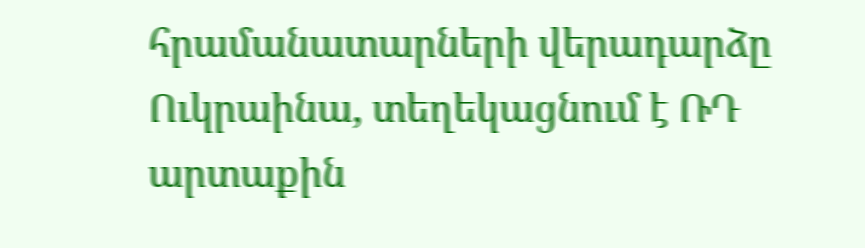հրամանատարների վերադարձը Ուկրաինա, տեղեկացնում է ՌԴ արտաքին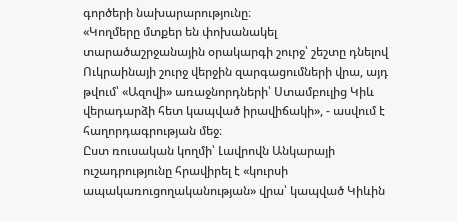գործերի նախարարությունը։
«Կողմերը մտքեր են փոխանակել տարածաշրջանային օրակարգի շուրջ՝ շեշտը դնելով Ուկրաինայի շուրջ վերջին զարգացումների վրա, այդ թվում՝ «Ազովի» առաջնորդների՝ Ստամբուլից Կիև վերադարձի հետ կապված իրավիճակի», - ասվում է հաղորդագրության մեջ։
Ըստ ռուսական կողմի՝ Լավրովն Անկարայի ուշադրությունը հրավիրել է «կուրսի ապակառուցողականության» վրա՝ կապված Կիևին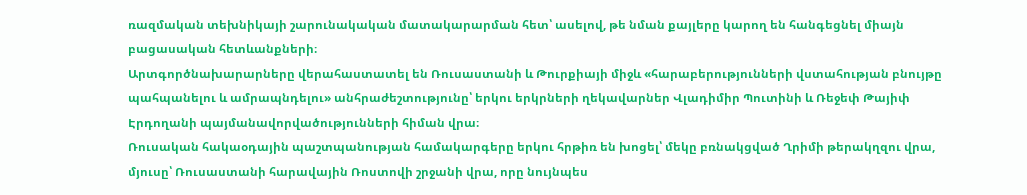ռազմական տեխնիկայի շարունակական մատակարարման հետ՝ ասելով, թե նման քայլերը կարող են հանգեցնել միայն բացասական հետևանքների։
Արտգործնախարարները վերահաստատել են Ռուսաստանի և Թուրքիայի միջև «հարաբերությունների վստահության բնույթը պահպանելու և ամրապնդելու» անհրաժեշտությունը՝ երկու երկրների ղեկավարներ Վլադիմիր Պուտինի և Ռեջեփ Թայիփ Էրդողանի պայմանավորվածությունների հիման վրա։
Ռուսական հակաօդային պաշտպանության համակարգերը երկու հրթիռ են խոցել՝ մեկը բռնակցված Ղրիմի թերակղզու վրա, մյուսը՝ Ռուսաստանի հարավային Ռոստովի շրջանի վրա, որը նույնպես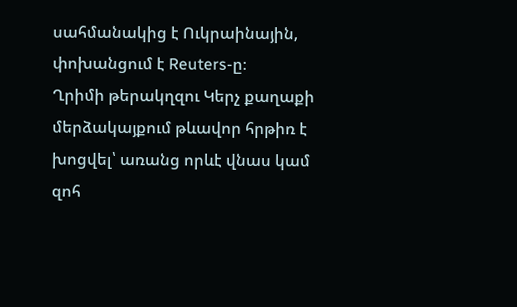սահմանակից է Ուկրաինային, փոխանցում է Reuters-ը։
Ղրիմի թերակղզու Կերչ քաղաքի մերձակայքում թևավոր հրթիռ է խոցվել՝ առանց որևէ վնաս կամ զոհ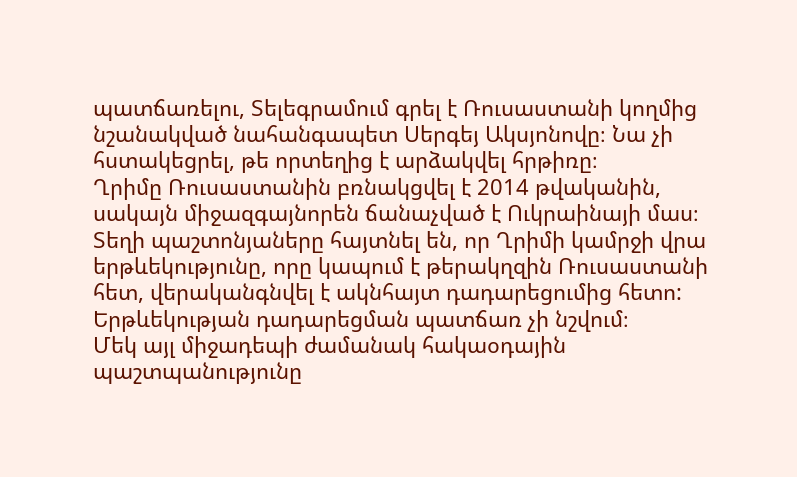պատճառելու, Տելեգրամում գրել է Ռուսաստանի կողմից նշանակված նահանգապետ Սերգեյ Ակսյոնովը։ Նա չի հստակեցրել, թե որտեղից է արձակվել հրթիռը։
Ղրիմը Ռուսաստանին բռնակցվել է 2014 թվականին, սակայն միջազգայնորեն ճանաչված է Ուկրաինայի մաս։
Տեղի պաշտոնյաները հայտնել են, որ Ղրիմի կամրջի վրա երթևեկությունը, որը կապում է թերակղզին Ռուսաստանի հետ, վերականգնվել է ակնհայտ դադարեցումից հետո: Երթևեկության դադարեցման պատճառ չի նշվում։
Մեկ այլ միջադեպի ժամանակ հակաօդային պաշտպանությունը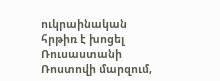ուկրաինական հրթիռ է խոցել Ռուսաստանի Ռոստովի մարզում,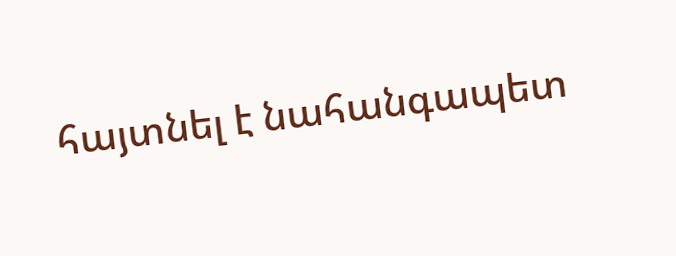հայտնել է նահանգապետ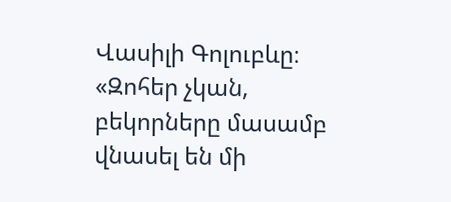Վասիլի Գոլուբևը։
«Զոհեր չկան, բեկորները մասամբ վնասել են մի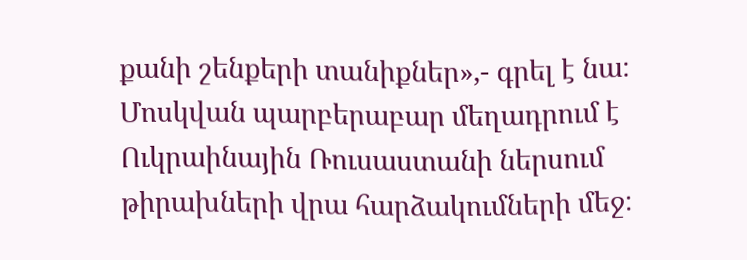քանի շենքերի տանիքներ»,- գրել է նա։
Մոսկվան պարբերաբար մեղադրում է Ուկրաինային Ռուսաստանի ներսում թիրախների վրա հարձակումների մեջ։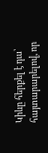Կիևը հերքել է դա՝ հայտարարելով, որ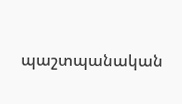պաշտպանական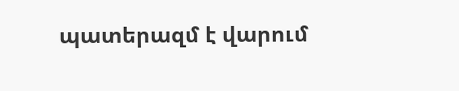պատերազմ է վարում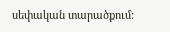սեփական տարածքում: